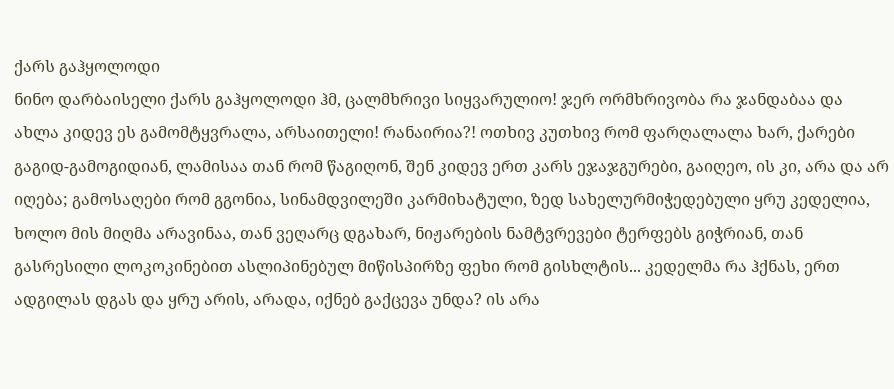ქარს გაჰყოლოდი
ნინო დარბაისელი ქარს გაჰყოლოდი ჰმ, ცალმხრივი სიყვარულიო! ჯერ ორმხრივობა რა ჯანდაბაა და ახლა კიდევ ეს გამომტყვრალა, არსაითელი! რანაირია?! ოთხივ კუთხივ რომ ფარღალალა ხარ, ქარები გაგიდ-გამოგიდიან, ლამისაა თან რომ წაგიღონ, შენ კიდევ ერთ კარს ეჯაჯგურები, გაიღეო, ის კი, არა და არ იღება; გამოსაღები რომ გგონია, სინამდვილეში კარმიხატული, ზედ სახელურმიჭედებული ყრუ კედელია, ხოლო მის მიღმა არავინაა, თან ვეღარც დგახარ, ნიჟარების ნამტვრევები ტერფებს გიჭრიან, თან გასრესილი ლოკოკინებით ასლიპინებულ მიწისპირზე ფეხი რომ გისხლტის... კედელმა რა ჰქნას, ერთ ადგილას დგას და ყრუ არის, არადა, იქნებ გაქცევა უნდა? ის არა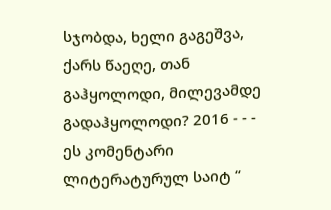სჯობდა, ხელი გაგეშვა, ქარს წაეღე, თან გაჰყოლოდი, მილევამდე გადაჰყოლოდი? 2016 - - - ეს კომენტარი ლიტერატურულ საიტ “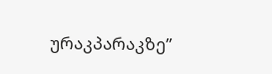ურაკპარაკზე”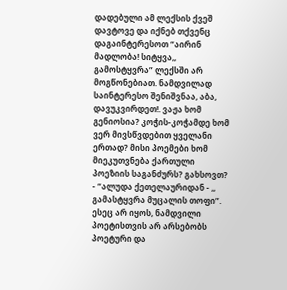დადებული ამ ლექსის ქვეშ დავტოვე და იქნებ თქვენც დაგაინტერესოთ “აირინ მადლობა! სიტყვა,, გამოსტყვრა” ლექსში არ მოგწონებიათ. ნამდვილად საინტერესო შენიშვნაა, აბა, დავუკვირდეთ!. ვაჟა ხომ გენიოსია? კოჭის-კოჭამდე ხომ ვერ მივსწვდებით ყველანი ერთად? მისი პოემები ხომ მიეკუთვნება ქართული პოეზიის საგანძურს? გახსოვთ? - “ალუდა ქეთელაურიდან - ,, გამასტყვრა მუცალის თოფი”. ესეც არ იყოს, ნამდვილი პოეტისთვის არ არსებობს პოეტური და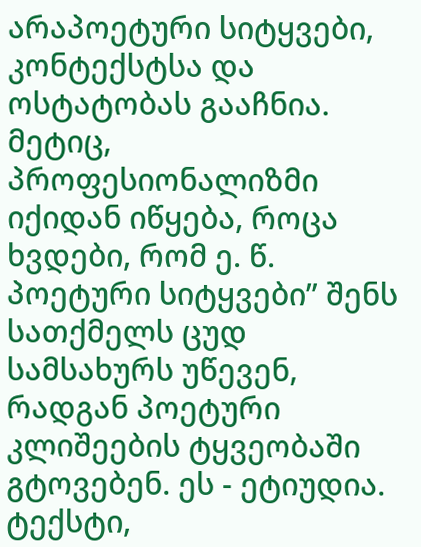არაპოეტური სიტყვები, კონტექსტსა და ოსტატობას გააჩნია. მეტიც, პროფესიონალიზმი იქიდან იწყება, როცა ხვდები, რომ ე. წ. პოეტური სიტყვები” შენს სათქმელს ცუდ სამსახურს უწევენ, რადგან პოეტური კლიშეების ტყვეობაში გტოვებენ. ეს - ეტიუდია. ტექსტი,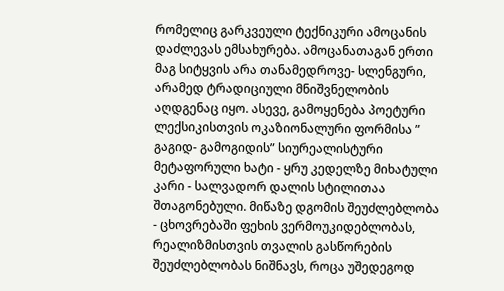რომელიც გარკვეული ტექნიკური ამოცანის დაძლევას ემსახურება. ამოცანათაგან ერთი მაგ სიტყვის არა თანამედროვე- სლენგური, არამედ ტრადიციული მნიშვნელობის აღდგენაც იყო. ასევე, გამოყენება პოეტური ლექსიკისთვის ოკაზიონალური ფორმისა ” გაგიდ- გამოგიდის” სიურეალისტური მეტაფორული ხატი - ყრუ კედელზე მიხატული კარი - სალვადორ დალის სტილითაა შთაგონებული. მიწაზე დგომის შეუძლებლობა - ცხოვრებაში ფეხის ვერმოუკიდებლობას, რეალიზმისთვის თვალის გასწორების შეუძლებლობას ნიშნავს, როცა უშედეგოდ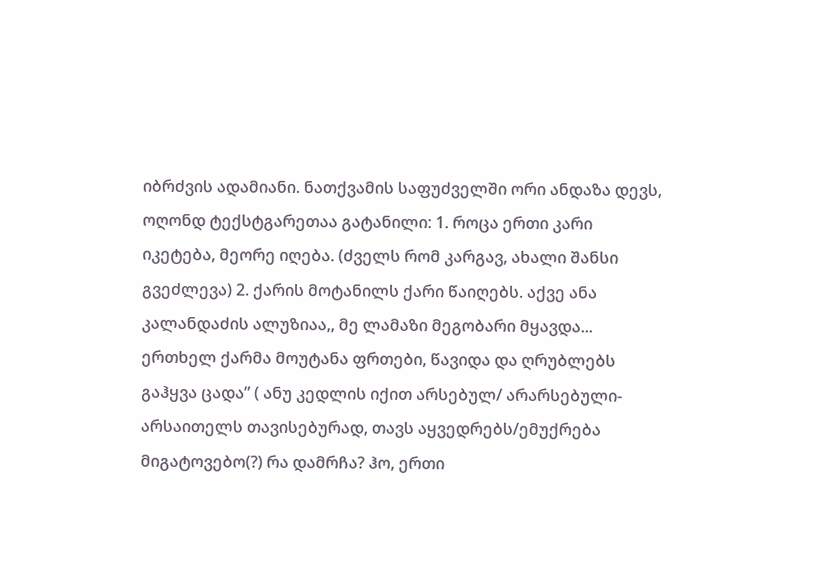იბრძვის ადამიანი. ნათქვამის საფუძველში ორი ანდაზა დევს, ოღონდ ტექსტგარეთაა გატანილი: 1. როცა ერთი კარი იკეტება, მეორე იღება. (ძველს რომ კარგავ, ახალი შანსი გვეძლევა) 2. ქარის მოტანილს ქარი წაიღებს. აქვე ანა კალანდაძის ალუზიაა,, მე ლამაზი მეგობარი მყავდა... ერთხელ ქარმა მოუტანა ფრთები, წავიდა და ღრუბლებს გაჰყვა ცადა” ( ანუ კედლის იქით არსებულ/ არარსებული- არსაითელს თავისებურად, თავს აყვედრებს/ემუქრება მიგატოვებო(?) რა დამრჩა? ჰო, ერთი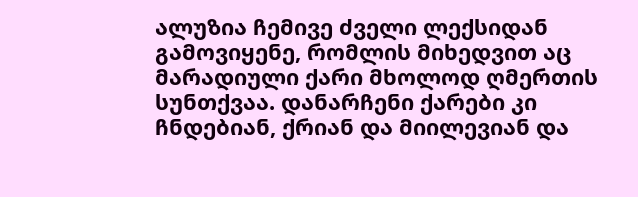ალუზია ჩემივე ძველი ლექსიდან გამოვიყენე, რომლის მიხედვით აც მარადიული ქარი მხოლოდ ღმერთის სუნთქვაა. დანარჩენი ქარები კი ჩნდებიან, ქრიან და მიილევიან და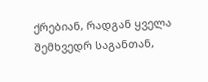ქრებიან, რადგან ყველა შემხვედრ საგანთან,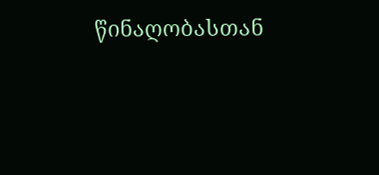წინაღობასთან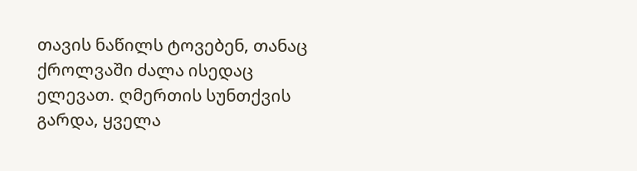თავის ნაწილს ტოვებენ, თანაც ქროლვაში ძალა ისედაც ელევათ. ღმერთის სუნთქვის გარდა, ყველა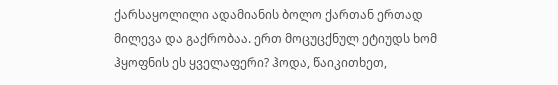ქარსაყოლილი ადამიანის ბოლო ქართან ერთად მილევა და გაქრობაა. ერთ მოცუცქნულ ეტიუდს ხომ ჰყოფნის ეს ყველაფერი? ჰოდა, წაიკითხეთ,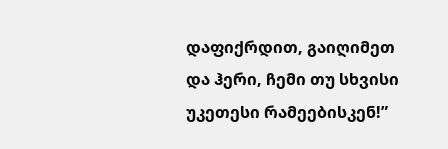დაფიქრდით, გაიღიმეთ და ჰერი, ჩემი თუ სხვისი უკეთესი რამეებისკენ!”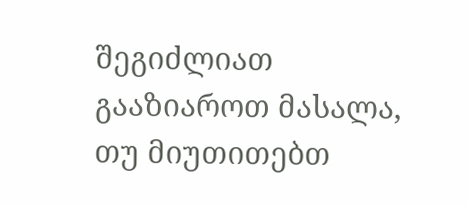შეგიძლიათ გააზიაროთ მასალა, თუ მიუთითებთ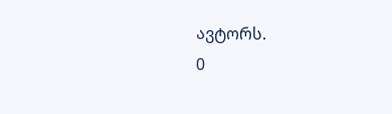ავტორს.
0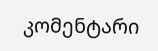კომენტარი